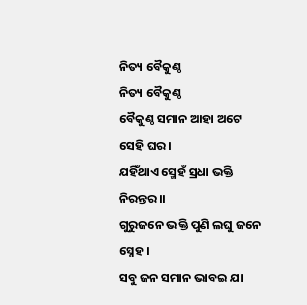ନିତ୍ୟ ବୈକୁଣ୍ଠ
ନିତ୍ୟ ବୈକୁଣ୍ଠ
ବୈକୁଣ୍ଠ ସମାନ ଆହା ଅଟେ ସେହି ଘର ।
ଯହିଁଥାଏ ସ୍ମେହଁ ସ୍ରଧା ଭକ୍ତି ନିରନ୍ତର ।।
ଗୁରୁଜନେ ଭକ୍ତି ପୁଣି ଲଘୁ ଜନେ ସ୍ନେହ ।
ସବୁ ଜନ ସମାନ ଭାବଇ ଯା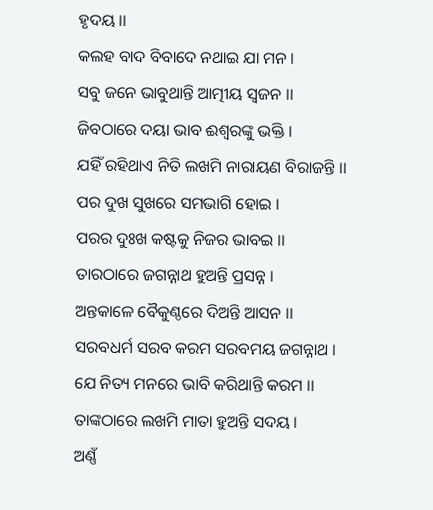ହୃଦୟ ।।
କଲହ ବାଦ ବିବାଦେ ନଥାଇ ଯା ମନ ।
ସବୁ ଜନେ ଭାବୁଥାନ୍ତି ଆତ୍ମୀୟ ସ୍ବଜନ ।।
ଜିବଠାରେ ଦୟା ଭାବ ଈଶ୍ୱରଙ୍କୁ ଭକ୍ତି ।
ଯହିଁ ରହିଥାଏ ନିତି ଲଖମି ନାରାୟଣ ବିରାଜନ୍ତି ।।
ପର ଦୁଖ ସୁଖରେ ସମଭାଗି ହୋଇ ।
ପରର ଦୁଃଖ କଷ୍ଟକୁ ନିଜର ଭାବଇ ।।
ତାରଠାରେ ଜଗନ୍ନାଥ ହୁଅନ୍ତି ପ୍ରସନ୍ନ ।
ଅନ୍ତକାଳେ ବୈକୁଣ୍ଠରେ ଦିଅନ୍ତି ଆସନ ।।
ସରବଧର୍ମ ସରବ କରମ ସରବମୟ ଜଗନ୍ନାଥ ।
ଯେ ନିତ୍ୟ ମନରେ ଭାବି କରିଥାନ୍ତି କରମ ।।
ତାଙ୍କଠାରେ ଲଖମି ମାତା ହୁଅନ୍ତି ସଦୟ ।
ଅଣ୍ଣଁ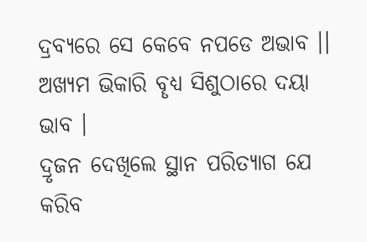ଦ୍ରବ୍ଯରେ ସେ କେବେ ନପଡେ ଅଭାବ ।।
ଅଖ୍ୟମ ଭିକାରି ବୄଧ୍ୟ ସିଶୁଠାରେ ଦୟା ଭାବ ।
ଦ୍ରୃଜନ ଦେଖିଲେ ସ୍ଥାନ ପରିତ୍ୟାଗ ଯେ କରିବ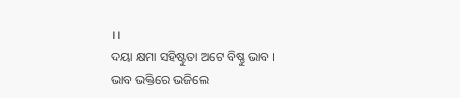।।
ଦୟା କ୍ଷମା ସହିଷ୍ଟୁତା ଅଟେ ବିଷ୍ଣୁ ଭାବ ।
ଭାବ ଭକ୍ତିରେ ଭଜିଲେ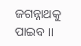ଜଗନ୍ନାଥକୁ ପାଇବ ।।